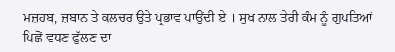ਮਜ਼ਹਬ, ਜ਼ਬਾਨ ਤੇ ਕਲਚਰ ਉਤੇ ਪ੍ਰਭਾਵ ਪਾਉਂਦੀ ਏ । ਸੁਖ ਨਾਲ ਤੇਰੀ ਕੰਮ ਨੂੰ ਗੁਪਤਿਆਂ ਪਿਛੋਂ ਵਧਣ ਫੁੱਲਣ ਦਾ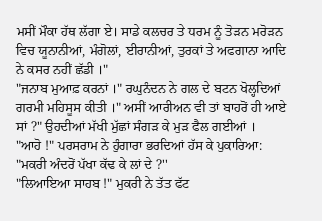ਮਸੀਂ ਮੌਕਾ ਹੱਥ ਲੱਗਾ ਏ। ਸਾਡੇ ਕਲਚਰ ਤੇ ਧਰਮ ਨੂੰ ਤੋੜਨ ਮਰੋੜਨ ਵਿਚ ਯੂਨਾਨੀਆਂ, ਮੰਗੋਲਾਂ, ਈਰਾਨੀਆਂ, ਤੁਰਕਾਂ ਤੇ ਅਫਗਾਨਾ ਆਦਿ ਨੇ ਕਸਰ ਨਹੀਂ ਛੱਡੀ ।"
"ਜਨਾਬ ਮੁਆਫ਼ ਕਰਨਾਂ ।" ਰਘੁਨੰਦਨ ਨੇ ਗਲ ਦੇ ਬਟਨ ਖੋਲ੍ਹਦਿਆਂ ਗਰਮੀ ਮਹਿਸੂਸ ਕੀਤੀ ।" ਅਸੀਂ ਆਰੀਅਨ ਵੀ ਤਾਂ ਬਾਹਰੋਂ ਹੀ ਆਏ ਸਾਂ ?" ਉਹਦੀਆਂ ਮੱਖੀ ਮੁੱਛਾਂ ਸੰਗੜ ਕੇ ਮੁੜ ਫੈਲ ਗਈਆਂ ।
"ਆਹੋ !" ਪਰਸਰਾਮ ਨੇ ਹੁੰਗਾਰਾ ਭਰਦਿਆਂ ਹੱਸ ਕੇ ਪੁਕਾਰਿਆ: "ਮਕਰੀ ਅੰਦਰੋਂ ਪੱਖਾ ਕੱਢ ਕੇ ਲਾਂ ਦੇ ?''
"ਲਿਆਇਆ ਸਾਹਬ !" ਮੁਕਰੀ ਨੇ ਤੱਤ ਫੱਟ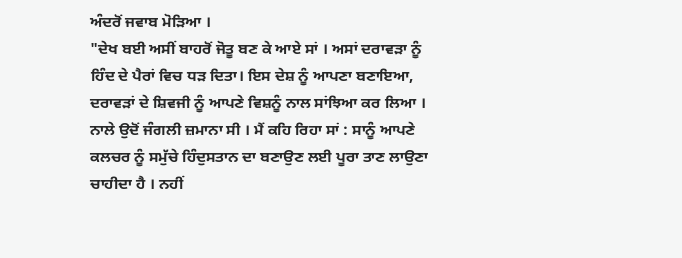ਅੰਦਰੋਂ ਜਵਾਬ ਮੋੜਿਆ ।
"ਦੇਖ ਬਈ ਅਸੀਂ ਬਾਹਰੋਂ ਜੋਤੂ ਬਣ ਕੇ ਆਏ ਸਾਂ । ਅਸਾਂ ਦਰਾਵੜਾ ਨੂੰ ਹਿੰਦ ਦੇ ਪੈਰਾਂ ਵਿਚ ਧੜ ਦਿਤਾ। ਇਸ ਦੇਸ਼ ਨੂੰ ਆਪਣਾ ਬਣਾਇਆ, ਦਰਾਵੜਾਂ ਦੇ ਸ਼ਿਵਜੀ ਨੂੰ ਆਪਣੇ ਵਿਸ਼ਨੂੰ ਨਾਲ ਸਾਂਝਿਆ ਕਰ ਲਿਆ । ਨਾਲੇ ਉਦੋਂ ਜੰਗਲੀ ਜ਼ਮਾਨਾ ਸੀ । ਮੈਂ ਕਹਿ ਰਿਹਾ ਸਾਂ : ਸਾਨੂੰ ਆਪਣੇ ਕਲਚਰ ਨੂੰ ਸਮੁੱਚੇ ਹਿੰਦੁਸਤਾਨ ਦਾ ਬਣਾਉਣ ਲਈ ਪੂਰਾ ਤਾਣ ਲਾਉਣਾ ਚਾਹੀਦਾ ਹੈ । ਨਹੀਂ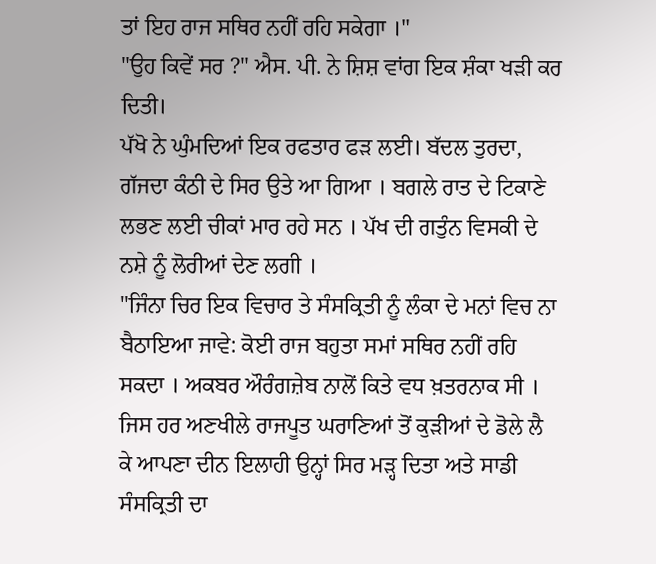ਤਾਂ ਇਹ ਰਾਜ ਸਥਿਰ ਨਹੀਂ ਰਹਿ ਸਕੇਗਾ ।"
"ਉਹ ਕਿਵੇਂ ਸਰ ?" ਐਸ. ਪੀ. ਨੇ ਸ਼ਿਸ਼ ਵਾਂਗ ਇਕ ਸ਼ੰਕਾ ਖੜੀ ਕਰ ਦਿਤੀ।
ਪੱਖੋ ਨੇ ਘੁੰਮਦਿਆਂ ਇਕ ਰਫਤਾਰ ਫੜ ਲਈ। ਬੱਦਲ ਤੁਰਦਾ, ਗੱਜਦਾ ਕੰਠੀ ਦੇ ਸਿਰ ਉਤੇ ਆ ਗਿਆ । ਬਗਲੇ ਰਾਤ ਦੇ ਟਿਕਾਣੇ ਲਭਣ ਲਈ ਚੀਕਾਂ ਮਾਰ ਰਹੇ ਸਨ । ਪੱਖ ਦੀ ਗਤੁੰਨ ਵਿਸਕੀ ਦੇ ਨਸ਼ੇ ਨੂੰ ਲੋਰੀਆਂ ਦੇਣ ਲਗੀ ।
"ਜਿੰਨਾ ਚਿਰ ਇਕ ਵਿਚਾਰ ਤੇ ਸੰਸਕ੍ਰਿਤੀ ਨੂੰ ਲੰਕਾ ਦੇ ਮਨਾਂ ਵਿਚ ਨਾ ਬੈਠਾਇਆ ਜਾਵੇ: ਕੋਈ ਰਾਜ ਬਹੁਤਾ ਸਮਾਂ ਸਥਿਰ ਨਹੀਂ ਰਹਿ ਸਕਦਾ । ਅਕਬਰ ਔਰੰਗਜ਼ੇਬ ਨਾਲੋਂ ਕਿਤੇ ਵਧ ਖ਼ਤਰਨਾਕ ਸੀ । ਜਿਸ ਹਰ ਅਣਖੀਲੇ ਰਾਜਪੂਤ ਘਰਾਣਿਆਂ ਤੋਂ ਕੁੜੀਆਂ ਦੇ ਡੋਲੇ ਲੈ ਕੇ ਆਪਣਾ ਦੀਨ ਇਲਾਹੀ ਉਨ੍ਹਾਂ ਸਿਰ ਮੜ੍ਹ ਦਿਤਾ ਅਤੇ ਸਾਡੀ ਸੰਸਕ੍ਰਿਤੀ ਦਾ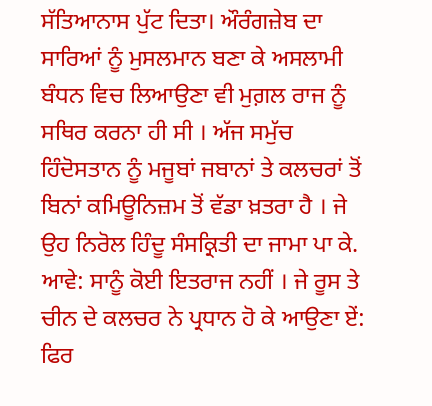ਸੱਤਿਆਨਾਸ ਪੁੱਟ ਦਿਤਾ। ਔਰੰਗਜ਼ੇਬ ਦਾ ਸਾਰਿਆਂ ਨੂੰ ਮੁਸਲਮਾਨ ਬਣਾ ਕੇ ਅਸਲਾਮੀ ਬੰਧਨ ਵਿਚ ਲਿਆਉਣਾ ਵੀ ਮੁਗ਼ਲ ਰਾਜ ਨੂੰ ਸਥਿਰ ਕਰਨਾ ਹੀ ਸੀ । ਅੱਜ ਸਮੁੱਚ ਹਿੰਦੋਸਤਾਨ ਨੂੰ ਮਜੂਬਾਂ ਜਬਾਨਾਂ ਤੇ ਕਲਚਰਾਂ ਤੋਂ ਬਿਨਾਂ ਕਮਿਊਨਿਜ਼ਮ ਤੋਂ ਵੱਡਾ ਖ਼ਤਰਾ ਹੈ । ਜੇ ਉਹ ਨਿਰੋਲ ਹਿੰਦੂ ਸੰਸਕ੍ਰਿਤੀ ਦਾ ਜਾਮਾ ਪਾ ਕੇ. ਆਵੇ: ਸਾਨੂੰ ਕੋਈ ਇਤਰਾਜ ਨਹੀਂ । ਜੇ ਰੂਸ ਤੇ ਚੀਨ ਦੇ ਕਲਚਰ ਨੇ ਪ੍ਰਧਾਨ ਹੋ ਕੇ ਆਉਣਾ ਏਂ: ਫਿਰ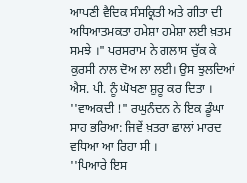ਆਪਣੀ ਵੈਦਿਕ ਸੰਸਕ੍ਰਿਤੀ ਅਤੇ ਗੀਤਾ ਦੀ ਅਧਿਆਤਮਕਤਾ ਹਮੇਸ਼ਾ ਹਮੇਸ਼ਾ ਲਈ ਖ਼ਤਮ ਸਮਝੇ ।" ਪਰਸਰਾਮ ਨੇ ਗਲਾਸ ਚੁੱਕ ਕੇ ਕੁਰਸੀ ਨਾਲ ਦੋਅ ਲਾ ਲਈ। ਉਸ ਝੁਲਦਿਆਂ ਐਸ. ਪੀ. ਨੂੰ ਘੋਖਣਾ ਸ਼ੁਰੂ ਕਰ ਦਿਤਾ ।
''ਵਾਅਕਦੀ !" ਰਘੁਨੰਦਨ ਨੇ ਇਕ ਡੂੰਘਾ ਸਾਹ ਭਰਿਆ: ਜਿਵੇਂ ਖ਼ਤਰਾ ਛਾਲਾਂ ਮਾਰਦ ਵਧਿਆ ਆ ਰਿਹਾ ਸੀ ।
''ਪਿਆਰੇ ਇਸ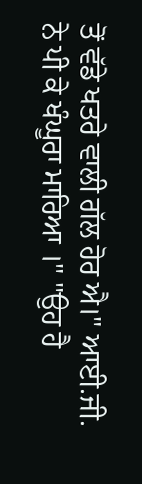ਤੋਂ ਵੱਡੇ ਖਤਰੇ ਵਾਲੀ ਗੱਲ ਹੋਰ ਐ।" ਆਈ.ਜੀ. ਨੇ ਪੀ ਕੇ ਖੰਘੂਰਾ ਮਾਰਿਆ ।" "ਉਹ ਹੈ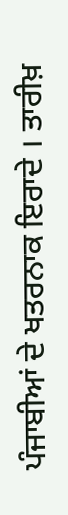ਪੰਜਾਬੀਆਂ ਦੇ ਖਤਰਨਾਕ ਇਰਾਦੇ । ਤਾਰੀਖ਼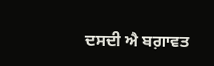ਦਸਦੀ ਐ ਬਗ਼ਾਵਤ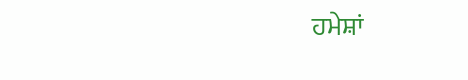ਹਮੇਸ਼ਾਂ